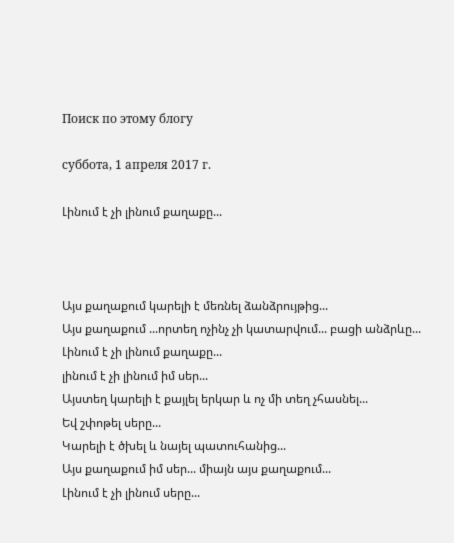Поиск по этому блогу

суббота, 1 апреля 2017 г.

Լինում է չի լինում քաղաքը...



Այս քաղաքում կարելի է մեռնել ձանձրույթից...
Այս քաղաքում ...որտեղ ոչինչ չի կատարվում... բացի անձրևը...
Լինում է չի լինում քաղաքը...
լինում է չի լինում իմ սեր...
Այստեղ կարելի է քայլել երկար և ոչ մի տեղ չհասնել...
Եվ շփոթել սերը...
Կարելի է ծխել և նայել պատուհանից...
Այս քաղաքում իմ սեր... միայն այս քաղաքում...
Լինում է չի լինում սերը...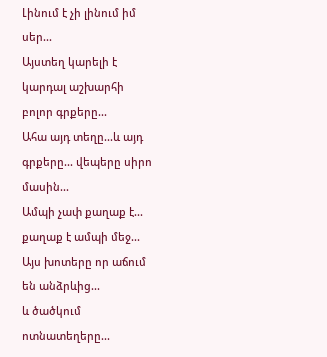Լինում է չի լինում իմ սեր...
Այստեղ կարելի է կարդալ աշխարհի բոլոր գրքերը...
Ահա այդ տեղը...և այդ գրքերը... վեպերը սիրո մասին...
Ամպի չափ քաղաք է... քաղաք է ամպի մեջ...
Այս խոտերը որ աճում են անձրևից...
և ծածկում ոտնատեղերը...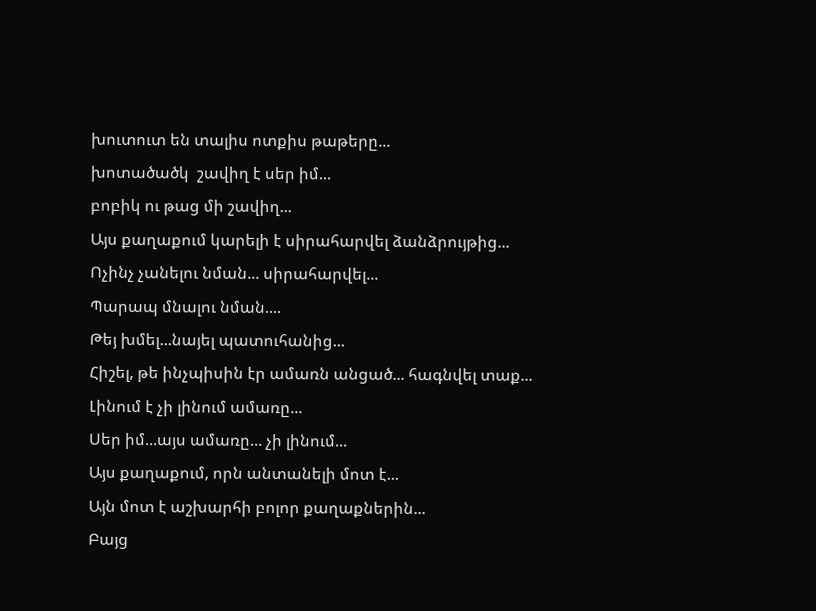խուտուտ են տալիս ոտքիս թաթերը...
խոտածածկ  շավիղ է սեր իմ...
բոբիկ ու թաց մի շավիղ...
Այս քաղաքում կարելի է սիրահարվել ձանձրույթից...
Ոչինչ չանելու նման... սիրահարվել...
Պարապ մնալու նման....
Թեյ խմել...նայել պատուհանից...
Հիշել, թե ինչպիսին էր ամառն անցած... հագնվել տաք...
Լինում է չի լինում ամառը...
Սեր իմ...այս ամառը... չի լինում...
Այս քաղաքում, որն անտանելի մոտ է...
Այն մոտ է աշխարհի բոլոր քաղաքներին...
Բայց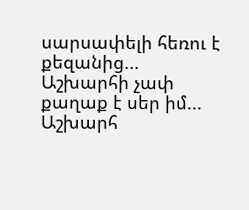սարսափելի հեռու է քեզանից...
Աշխարհի չափ քաղաք է սեր իմ...
Աշխարհ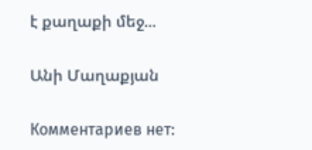է քաղաքի մեջ...

Անի Մաղաքյան

Комментариев нет: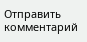Отправить комментарий